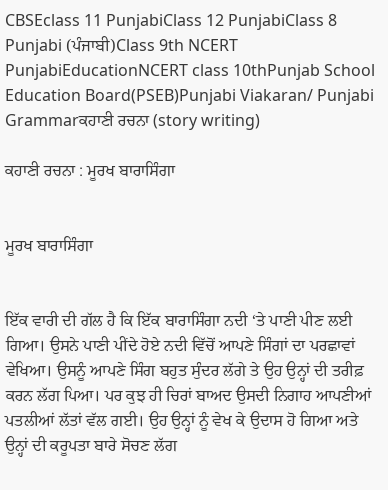CBSEclass 11 PunjabiClass 12 PunjabiClass 8 Punjabi (ਪੰਜਾਬੀ)Class 9th NCERT PunjabiEducationNCERT class 10thPunjab School Education Board(PSEB)Punjabi Viakaran/ Punjabi Grammarਕਹਾਣੀ ਰਚਨਾ (story writing)

ਕਹਾਣੀ ਰਚਨਾ : ਮੂਰਖ ਬਾਰਾਸਿੰਗਾ


ਮੂਰਖ ਬਾਰਾਸਿੰਗਾ


ਇੱਕ ਵਾਰੀ ਦੀ ਗੱਲ ਹੈ ਕਿ ਇੱਕ ਬਾਰਾਸਿੰਗਾ ਨਦੀ ‘ਤੇ ਪਾਣੀ ਪੀਣ ਲਈ ਗਿਆ। ਉਸਨੇ ਪਾਣੀ ਪੀਂਦੇ ਹੋਏ ਨਦੀ ਵਿੱਚੋਂ ਆਪਣੇ ਸਿੰਗਾਂ ਦਾ ਪਰਛਾਵਾਂ ਵੇਖਿਆ। ਉਸਨੂੰ ਆਪਣੇ ਸਿੰਗ ਬਹੁਤ ਸੁੰਦਰ ਲੱਗੇ ਤੇ ਉਹ ਉਨ੍ਹਾਂ ਦੀ ਤਰੀਫ਼ ਕਰਨ ਲੱਗ ਪਿਆ। ਪਰ ਕੁਝ ਹੀ ਚਿਰਾਂ ਬਾਅਦ ਉਸਦੀ ਨਿਗਾਹ ਆਪਣੀਆਂ ਪਤਲੀਆਂ ਲੱਤਾਂ ਵੱਲ ਗਈ। ਉਹ ਉਨ੍ਹਾਂ ਨੂੰ ਵੇਖ ਕੇ ਉਦਾਸ ਹੋ ਗਿਆ ਅਤੇ ਉਨ੍ਹਾਂ ਦੀ ਕਰੂਪਤਾ ਬਾਰੇ ਸੋਚਣ ਲੱਗ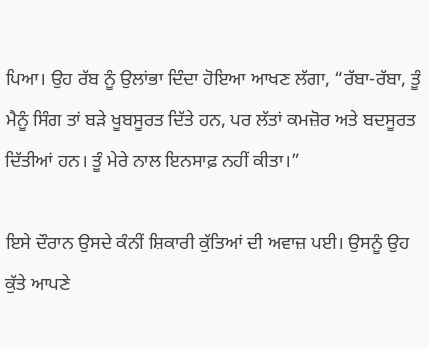ਪਿਆ। ਉਹ ਰੱਬ ਨੂੰ ਉਲਾਂਭਾ ਦਿੰਦਾ ਹੋਇਆ ਆਖਣ ਲੱਗਾ, “ਰੱਬਾ-ਰੱਬਾ, ਤੂੰ ਮੈਨੂੰ ਸਿੰਗ ਤਾਂ ਬੜੇ ਖੂਬਸੂਰਤ ਦਿੱਤੇ ਹਨ, ਪਰ ਲੱਤਾਂ ਕਮਜ਼ੋਰ ਅਤੇ ਬਦਸੂਰਤ ਦਿੱਤੀਆਂ ਹਨ। ਤੂੰ ਮੇਰੇ ਨਾਲ ਇਨਸਾਫ਼ ਨਹੀਂ ਕੀਤਾ।”

ਇਸੇ ਦੌਰਾਨ ਉਸਦੇ ਕੰਨੀਂ ਸ਼ਿਕਾਰੀ ਕੁੱਤਿਆਂ ਦੀ ਅਵਾਜ਼ ਪਈ। ਉਸਨੂੰ ਉਹ ਕੁੱਤੇ ਆਪਣੇ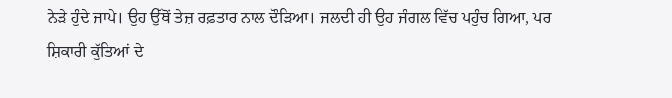ਨੇੜੇ ਹੁੰਦੇ ਜਾਪੇ। ਉਹ ਉੱਥੋਂ ਤੇਜ਼ ਰਫ਼ਤਾਰ ਨਾਲ ਦੌੜਿਆ। ਜਲਦੀ ਹੀ ਉਹ ਜੰਗਲ ਵਿੱਚ ਪਹੁੰਚ ਗਿਆ, ਪਰ ਸ਼ਿਕਾਰੀ ਕੁੱਤਿਆਂ ਦੇ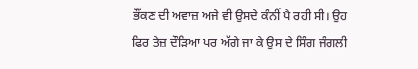ਭੌਂਕਣ ਦੀ ਅਵਾਜ਼ ਅਜੇ ਵੀ ਉਸਦੇ ਕੰਨੀਂ ਪੈ ਰਹੀ ਸੀ। ਉਹ ਫਿਰ ਤੇਜ਼ ਦੌੜਿਆ ਪਰ ਅੱਗੇ ਜਾ ਕੇ ਉਸ ਦੇ ਸਿੰਗ ਜੰਗਲੀ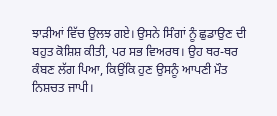ਝਾੜੀਆਂ ਵਿੱਚ ਉਲਝ ਗਏ। ਉਸਨੇ ਸਿੰਗਾਂ ਨੂੰ ਛੁਡਾਉਣ ਦੀ ਬਹੁਤ ਕੋਸ਼ਿਸ਼ ਕੀਤੀ, ਪਰ ਸਭ ਵਿਅਰਥ। ਉਹ ਥਰ-ਥਰ ਕੰਬਣ ਲੱਗ ਪਿਆ, ਕਿਉਂਕਿ ਹੁਣ ਉਸਨੂੰ ਆਪਣੀ ਮੌਤ ਨਿਸ਼ਚਤ ਜਾਪੀ।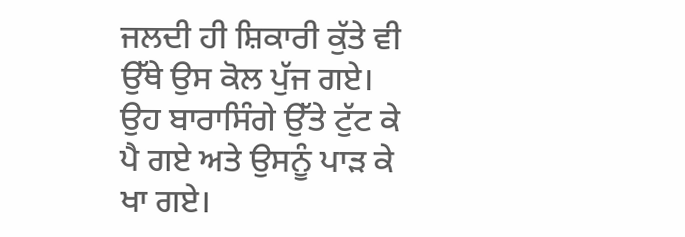ਜਲਦੀ ਹੀ ਸ਼ਿਕਾਰੀ ਕੁੱਤੇ ਵੀ ਉੱਥੇ ਉਸ ਕੋਲ ਪੁੱਜ ਗਏ। ਉਹ ਬਾਰਾਸਿੰਗੇ ਉੱਤੇ ਟੁੱਟ ਕੇ ਪੈ ਗਏ ਅਤੇ ਉਸਨੂੰ ਪਾੜ ਕੇ ਖਾ ਗਏ।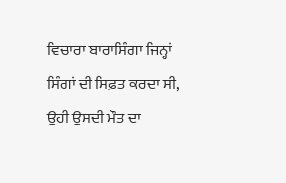ਵਿਚਾਰਾ ਬਾਰਾਸਿੰਗਾ ਜਿਨ੍ਹਾਂ ਸਿੰਗਾਂ ਦੀ ਸਿਫ਼ਤ ਕਰਦਾ ਸੀ, ਉਹੀ ਉਸਦੀ ਮੌਤ ਦਾ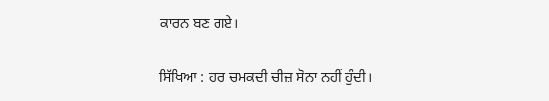ਕਾਰਨ ਬਣ ਗਏ।

ਸਿੱਖਿਆ : ਹਰ ਚਮਕਦੀ ਚੀਜ਼ ਸੋਨਾ ਨਹੀਂ ਹੁੰਦੀ।